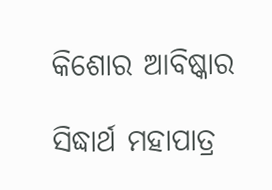କିଶୋର ଆବିଷ୍କାର

ସିଦ୍ଧାର୍ଥ ମହାପାତ୍ର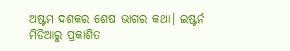ଅଷ୍ଟମ ଦଶକର ଶେଷ ଭାଗର କଥା। ଇଷ୍ଟର୍ନ ମିଡିଆରୁ ପ୍ରକାଶିତ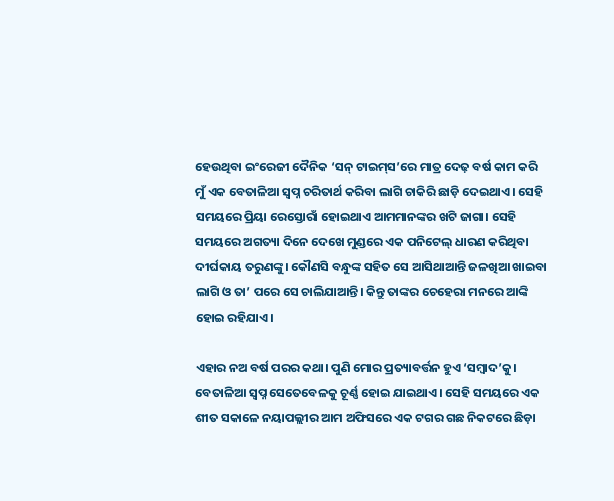ହେଉଥିବା ଇଂରେଜୀ ଦୈନିକ ‘ସନ୍‌ ଟାଇମ୍‌ସ’ରେ ମାତ୍ର ଦେଢ଼ ବର୍ଷ କାମ କରି ମୁଁ ଏକ ବେତାଳିଆ ସ୍ବପ୍ନ ଚରିତାର୍ଥ କରିବା ଲାଗି ଚାକିରି ଛାଡ଼ି ଦେଇଥାଏ। ସେହି ସମୟରେ ପ୍ରିୟା ରେସ୍ତୋରାଁ ହୋଇଥାଏ ଆମମାନଙ୍କର ଖଟି ଜାଗା। ସେହି ସମୟରେ ଅଗତ୍ୟା ଦିନେ ଦେଖେ ମୁଣ୍ଡରେ ଏକ ପନିଟେଲ୍ ଧାରଣ କରିଥିବା ଦୀର୍ଘକା‌ୟ ତରୁଣଙ୍କୁ। କୌଣସି ବନ୍ଧୁଙ୍କ ସହିତ ସେ ଆସିଥାଆନ୍ତି ଜଳଖିଆ ଖାଇବା ଲାଗି ଓ ତା’ ପରେ ସେ ଚାଲିଯାଆନ୍ତି। କିନ୍ତୁ ତାଙ୍କର ଚେହେରା ମନରେ ଆଙ୍କି ହୋଇ ରହିଯାଏ।

ଏହାର ନଅ ବର୍ଷ ପରର କଥା। ପୁଣି ମୋର ପ୍ରତ୍ୟାବର୍ତ୍ତନ ହୁଏ ‘ସମ୍ବାଦ’କୁ। ବେତାଳିଆ ସ୍ବପ୍ନ ସେତେବେଳକୁ ଚୂର୍ଣ୍ଣ ହୋଇ ଯାଇଥାଏ। ସେହି ସମୟରେ ଏକ ଶୀତ ସକାଳେ ନୟାପଲ୍ଲୀର ଆମ ଅଫିସରେ ଏକ ଟଗର ଗଛ ନିକଟରେ ଛିଡ଼ା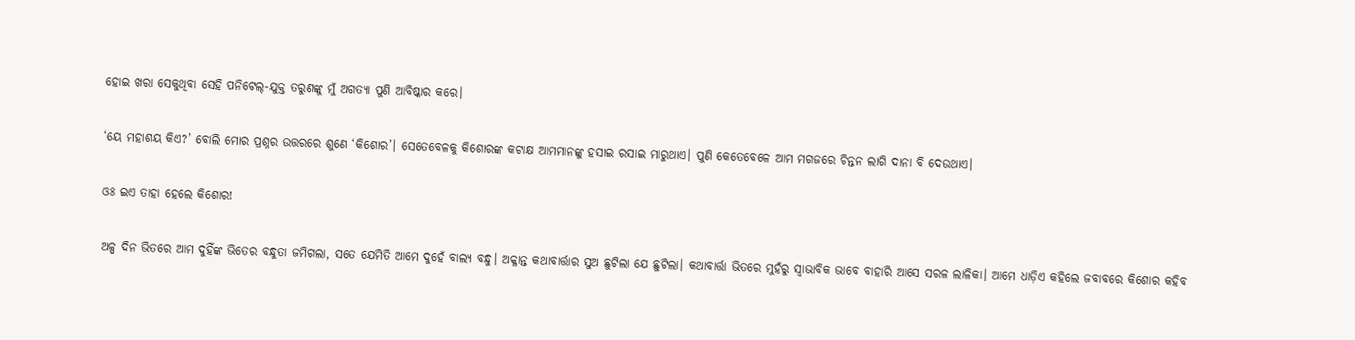ହୋଇ ଖରା ସେକୁଥିବା ସେହି ପନିଟେଲ୍-ଯୁକ୍ତ ତରୁଣଙ୍କୁ ମୁଁ ଅଗତ୍ୟା ପୁଣି ଆବିଷ୍କାର କରେ।

‘ୟେ ମହାଶୟ କିଏ?’ ବୋଲି ମୋର ପ୍ରଶ୍ନର ଉତ୍ତରରେ ଶୁଣେ ‘କିଶୋର’। ସେତେବେଳକୁ କିଶୋରଙ୍କ କଟାକ୍ଷ ଆମମାନଙ୍କୁ ହସାଇ ରସାଇ ମାରୁଥାଏ। ପୁଣି କେତେବେଳେ ଆମ ମଗଜରେ ଚିନ୍ତନ ଲାଗି ଦାନା ବି ଦେଉଥାଏ।

ଓଃ ଇଏ ତାହା ହେଲେ କିଶୋର!

ଅଳ୍ପ ଦିନ ଭିତରେ ଆମ ଦୁହିଁଙ୍କ ଭିତ‌େର ବନ୍ଧୁତା ଜମିଗଲା, ସତେ ଯେମିତି ଆମେ ଦୁହେଁ ବାଲ୍ୟ ବନ୍ଧୁ। ଅକ୍ଳାନ୍ତ କଥାବାର୍ତ୍ତାର ସୁଅ ଛୁଟିଲା ଯେ ଛୁଟିଲା। କଥାବାର୍ତ୍ତା ଭିତରେ ମୁହଁରୁ ସ୍ବାଭାବିକ ଭାବେ ବାହାରି ଆସେ ସରଳ ଲାଳିକା। ଆମେ ଧାଡ଼ିଏ କହିଲେ ଜବାବରେ କିଶୋର କହିବ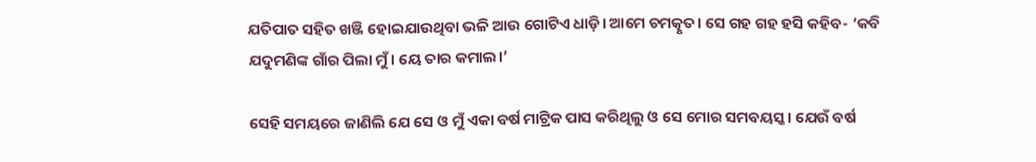ଯତିପାତ ସହିତ ଖଞ୍ଜି ହୋଇଯାଉଥିବା ଭଳି ଆଉ ଗୋଟିଏ ଧାଡ଼ି। ଆମେ ଚମତ୍କୃତ। ସେ ଗହ ଗହ ହସି କହିବ- ‘କବି ଯଦୁମଣିଙ୍କ ଗାଁର ପିଲା ମୁଁ। ୟେ ତାର କମାଲ।’

ସେହି ସମୟରେ ଜାଣିଲି ଯେ ସେ ଓ ମୁଁ ଏକା ବର୍ଷ ମାଟ୍ରିକ ପାସ କରିଥିଲୁ ଓ ସେ ମୋର ସମବୟସ୍କ। ଯେଉଁ ବର୍ଷ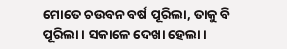ମୋତେ ଚଉବନ ବର୍ଷ ପୂରିଲା, ତାକୁ ବି ପୂରିଲା। ସକାଳେ ଦେଖା ହେଲା।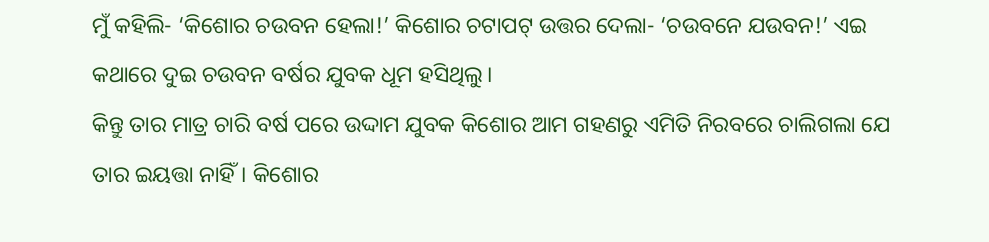ମୁଁ କହିଲି- ‘କିଶୋର ଚଉବନ ହେଲା!’ କିଶୋର ଚଟାପଟ୍‌ ଉତ୍ତର ଦେଲା- ‘ଚଉବନେ ଯଉବନ!’ ଏଇ କଥାରେ ଦୁଇ ଚଉବନ ବର୍ଷର ଯୁବକ ଧୂମ ହସିଥିଲୁ।
କିନ୍ତୁ ତାର ମାତ୍ର ଚାରି ବର୍ଷ ପରେ ଉଦ୍ଦାମ ଯୁବକ କିଶୋର ଆମ ଗହଣରୁ ଏମିତି ନିରବରେ ଚାଲିଗଲା ଯେ ତାର ଇୟତ୍ତା ନାହିଁ। କିଶୋର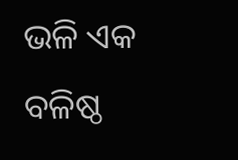ଭଳି ଏକ ବଳିଷ୍ଠ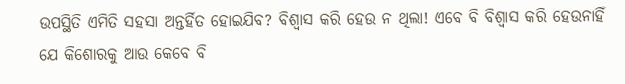ଉପସ୍ଥିତି ଏମିତି ସହସା ଅନ୍ତର୍ହିତ ହୋଇଯିବ? ବିଶ୍ବାସ କରି ହେଉ ନ ଥିଲା! ଏବେ ବି ବିଶ୍ବାସ କରି ହେଉନାହିଁ ଯେ କିଶୋରକୁ ଆଉ କେବେ ବି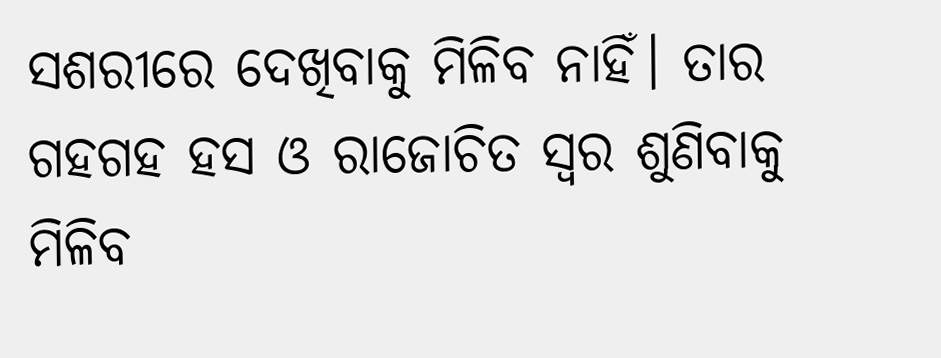ସଶରୀରେ ଦେଖିବାକୁ ମିଳିବ ନାହିଁ। ତାର ଗହଗହ ହସ ଓ ରାଜୋଚିତ ସ୍ବର ଶୁଣିବାକୁ ମିଳିବ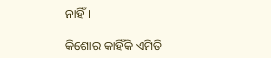ନାହିଁ।

କିଶୋର କାହିଁକି ଏମିତି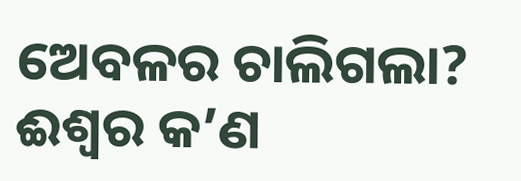ଅ‌େବଳର ଚାଲିଗଲା? ଈଶ୍ବର କ’ଣ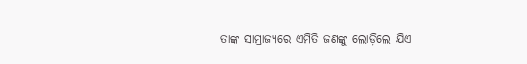ତାଙ୍କ ସାମ୍ରାଜ୍ୟରେ ଏମିତି ଜଣଙ୍କୁ ଲୋଡ଼ିଲେ ‌ଯିଏ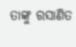ତାଙ୍କୁ ରସାଣିତ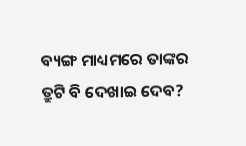ବ୍ୟଙ୍ଗ ମାଧ୍ୟମରେ ତାଙ୍କର ତ୍ରୁଟି ବି ଦେଖାଇ ଦେବ?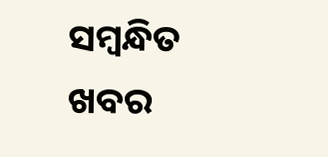ସମ୍ବନ୍ଧିତ ଖବର